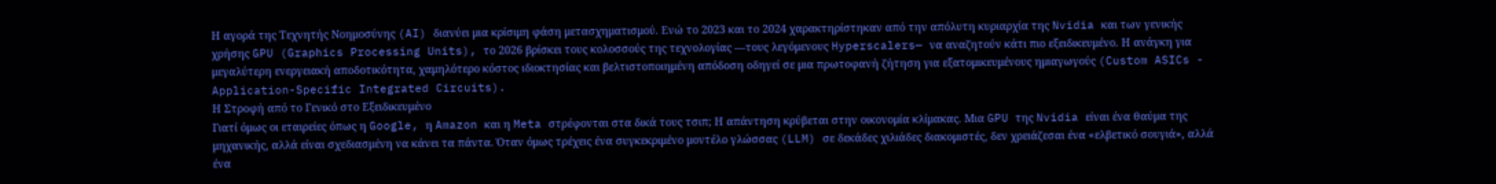Η αγορά της Τεχνητής Νοημοσύνης (AI) διανύει μια κρίσιμη φάση μετασχηματισμού. Ενώ το 2023 και το 2024 χαρακτηρίστηκαν από την απόλυτη κυριαρχία της Nvidia και των γενικής χρήσης GPU (Graphics Processing Units), το 2026 βρίσκει τους κολοσσούς της τεχνολογίας —τους λεγόμενους Hyperscalers— να αναζητούν κάτι πιο εξειδικευμένο. Η ανάγκη για μεγαλύτερη ενεργειακή αποδοτικότητα, χαμηλότερο κόστος ιδιοκτησίας και βελτιστοποιημένη απόδοση οδηγεί σε μια πρωτοφανή ζήτηση για εξατομικευμένους ημιαγωγούς (Custom ASICs - Application-Specific Integrated Circuits).
Η Στροφή από το Γενικό στο Εξειδικευμένο
Γιατί όμως οι εταιρείες όπως η Google, η Amazon και η Meta στρέφονται στα δικά τους τσιπ; Η απάντηση κρύβεται στην οικονομία κλίμακας. Μια GPU της Nvidia είναι ένα θαύμα της μηχανικής, αλλά είναι σχεδιασμένη να κάνει τα πάντα. Όταν όμως τρέχεις ένα συγκεκριμένο μοντέλο γλώσσας (LLM) σε δεκάδες χιλιάδες διακομιστές, δεν χρειάζεσαι ένα «ελβετικό σουγιά», αλλά ένα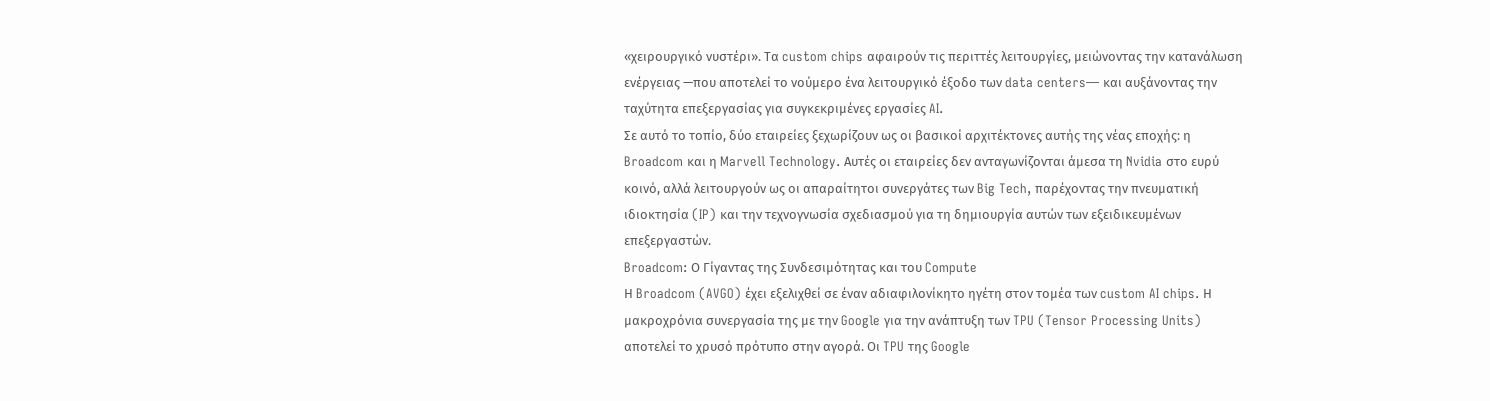«χειρουργικό νυστέρι». Τα custom chips αφαιρούν τις περιττές λειτουργίες, μειώνοντας την κατανάλωση ενέργειας —που αποτελεί το νούμερο ένα λειτουργικό έξοδο των data centers— και αυξάνοντας την ταχύτητα επεξεργασίας για συγκεκριμένες εργασίες AI.
Σε αυτό το τοπίο, δύο εταιρείες ξεχωρίζουν ως οι βασικοί αρχιτέκτονες αυτής της νέας εποχής: η Broadcom και η Marvell Technology. Αυτές οι εταιρείες δεν ανταγωνίζονται άμεσα τη Nvidia στο ευρύ κοινό, αλλά λειτουργούν ως οι απαραίτητοι συνεργάτες των Big Tech, παρέχοντας την πνευματική ιδιοκτησία (IP) και την τεχνογνωσία σχεδιασμού για τη δημιουργία αυτών των εξειδικευμένων επεξεργαστών.
Broadcom: Ο Γίγαντας της Συνδεσιμότητας και του Compute
Η Broadcom (AVGO) έχει εξελιχθεί σε έναν αδιαφιλονίκητο ηγέτη στον τομέα των custom AI chips. Η μακροχρόνια συνεργασία της με την Google για την ανάπτυξη των TPU (Tensor Processing Units) αποτελεί το χρυσό πρότυπο στην αγορά. Οι TPU της Google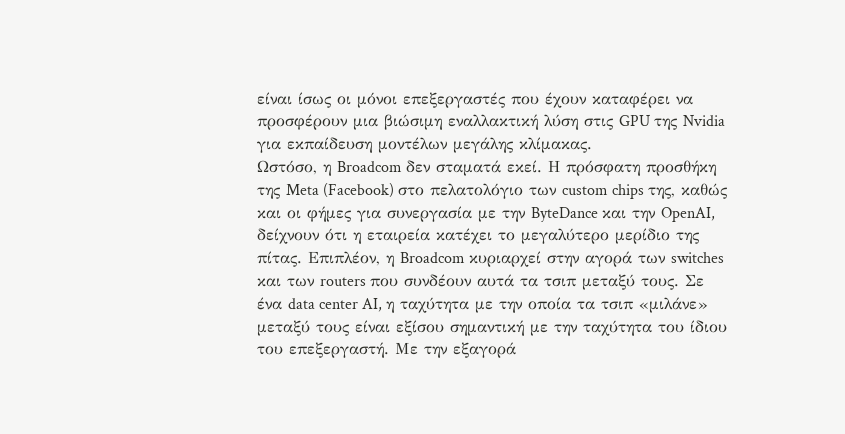είναι ίσως οι μόνοι επεξεργαστές που έχουν καταφέρει να προσφέρουν μια βιώσιμη εναλλακτική λύση στις GPU της Nvidia για εκπαίδευση μοντέλων μεγάλης κλίμακας.
Ωστόσο, η Broadcom δεν σταματά εκεί. Η πρόσφατη προσθήκη της Meta (Facebook) στο πελατολόγιο των custom chips της, καθώς και οι φήμες για συνεργασία με την ByteDance και την OpenAI, δείχνουν ότι η εταιρεία κατέχει το μεγαλύτερο μερίδιο της πίτας. Επιπλέον, η Broadcom κυριαρχεί στην αγορά των switches και των routers που συνδέουν αυτά τα τσιπ μεταξύ τους. Σε ένα data center AI, η ταχύτητα με την οποία τα τσιπ «μιλάνε» μεταξύ τους είναι εξίσου σημαντική με την ταχύτητα του ίδιου του επεξεργαστή. Με την εξαγορά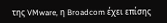της VMware, η Broadcom έχει επίσης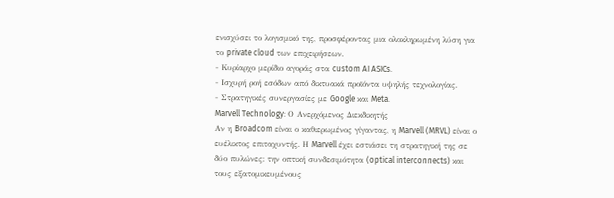ενισχύσει το λογισμικό της, προσφέροντας μια ολοκληρωμένη λύση για το private cloud των επιχειρήσεων.
- Κυρίαρχο μερίδιο αγοράς στα custom AI ASICs.
- Ισχυρή ροή εσόδων από δικτυακά προϊόντα υψηλής τεχνολογίας.
- Στρατηγικές συνεργασίες με Google και Meta.
Marvell Technology: Ο Ανερχόμενος Διεκδικητής
Αν η Broadcom είναι ο καθιερωμένος γίγαντας, η Marvell (MRVL) είναι ο ευέλικτος επιταχυντής. Η Marvell έχει εστιάσει τη στρατηγική της σε δύο πυλώνες: την οπτική συνδεσιμότητα (optical interconnects) και τους εξατομικευμένους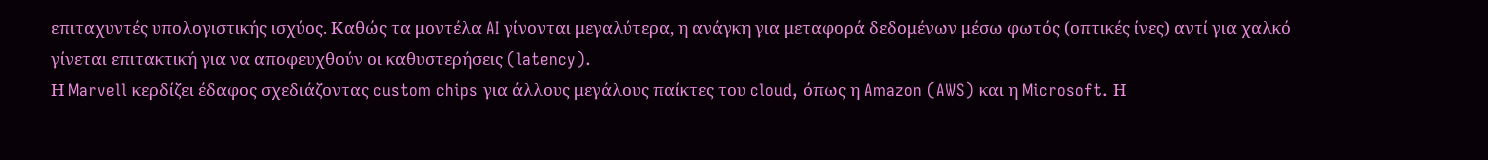επιταχυντές υπολογιστικής ισχύος. Καθώς τα μοντέλα AI γίνονται μεγαλύτερα, η ανάγκη για μεταφορά δεδομένων μέσω φωτός (οπτικές ίνες) αντί για χαλκό γίνεται επιτακτική για να αποφευχθούν οι καθυστερήσεις (latency).
Η Marvell κερδίζει έδαφος σχεδιάζοντας custom chips για άλλους μεγάλους παίκτες του cloud, όπως η Amazon (AWS) και η Microsoft. Η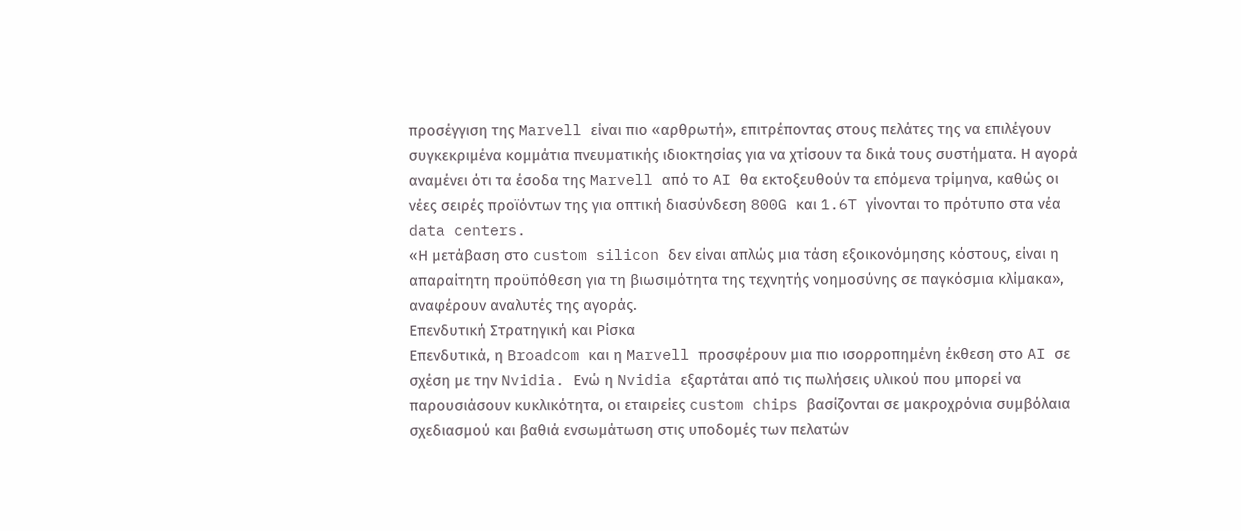προσέγγιση της Marvell είναι πιο «αρθρωτή», επιτρέποντας στους πελάτες της να επιλέγουν συγκεκριμένα κομμάτια πνευματικής ιδιοκτησίας για να χτίσουν τα δικά τους συστήματα. Η αγορά αναμένει ότι τα έσοδα της Marvell από το AI θα εκτοξευθούν τα επόμενα τρίμηνα, καθώς οι νέες σειρές προϊόντων της για οπτική διασύνδεση 800G και 1.6T γίνονται το πρότυπο στα νέα data centers.
«Η μετάβαση στο custom silicon δεν είναι απλώς μια τάση εξοικονόμησης κόστους, είναι η απαραίτητη προϋπόθεση για τη βιωσιμότητα της τεχνητής νοημοσύνης σε παγκόσμια κλίμακα», αναφέρουν αναλυτές της αγοράς.
Επενδυτική Στρατηγική και Ρίσκα
Επενδυτικά, η Broadcom και η Marvell προσφέρουν μια πιο ισορροπημένη έκθεση στο AI σε σχέση με την Nvidia. Ενώ η Nvidia εξαρτάται από τις πωλήσεις υλικού που μπορεί να παρουσιάσουν κυκλικότητα, οι εταιρείες custom chips βασίζονται σε μακροχρόνια συμβόλαια σχεδιασμού και βαθιά ενσωμάτωση στις υποδομές των πελατών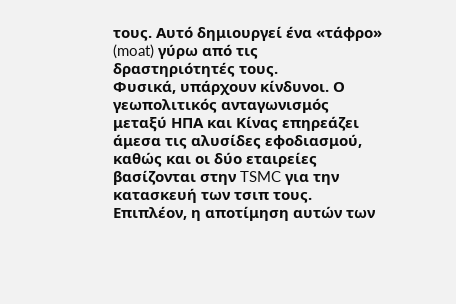τους. Αυτό δημιουργεί ένα «τάφρο» (moat) γύρω από τις δραστηριότητές τους.
Φυσικά, υπάρχουν κίνδυνοι. Ο γεωπολιτικός ανταγωνισμός μεταξύ ΗΠΑ και Κίνας επηρεάζει άμεσα τις αλυσίδες εφοδιασμού, καθώς και οι δύο εταιρείες βασίζονται στην TSMC για την κατασκευή των τσιπ τους. Επιπλέον, η αποτίμηση αυτών των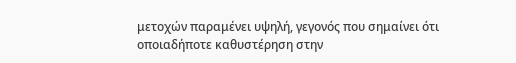μετοχών παραμένει υψηλή, γεγονός που σημαίνει ότι οποιαδήποτε καθυστέρηση στην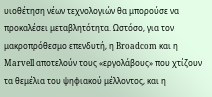υιοθέτηση νέων τεχνολογιών θα μπορούσε να προκαλέσει μεταβλητότητα. Ωστόσο, για τον μακροπρόθεσμο επενδυτή, η Broadcom και η Marvell αποτελούν τους «εργολάβους» που χτίζουν τα θεμέλια του ψηφιακού μέλλοντος, και η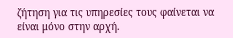ζήτηση για τις υπηρεσίες τους φαίνεται να είναι μόνο στην αρχή.